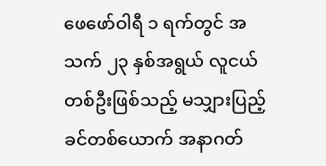ဖေဖော်ဝါရီ ၁ ရက်တွင် အသက် ၂၃ နှစ်အရွယ် လူငယ်တစ်ဦးဖြစ်သည့် မသျှားပြည့်ခင်တစ်ယောက် အနာဂတ်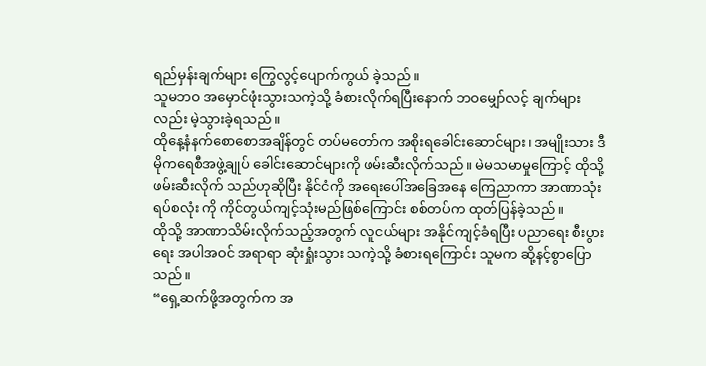ရည်မှန်းချက်များ ကြွေလွင့်ပျောက်ကွယ် ခဲ့သည်။
သူမဘဝ အမှောင်ဖုံးသွားသကဲ့သို့ ခံစားလိုက်ရပြီးနောက် ဘဝမျှော်လင့် ချက်များလည်း မဲ့သွားခဲ့ရသည်။
ထိုနေ့နံနက်စောစောအချိန်တွင် တပ်မတော်က အစိုးရခေါင်းဆောင်များ၊ အမျိုးသား ဒီမိုကရေစီအဖွဲ့ချုပ် ခေါင်းဆောင်များကို ဖမ်းဆီးလိုက်သည်။ မဲမသမာမှုကြောင့် ထိုသို့ ဖမ်းဆီးလိုက် သည်ဟုဆိုပြီး နိုင်ငံကို အရေးပေါ်အခြေအနေ ကြေညာကာ အာဏာသုံးရပ်စလုံး ကို ကိုင်တွယ်ကျင့်သုံးမည်ဖြစ်ကြောင်း စစ်တပ်က ထုတ်ပြန်ခဲ့သည်။
ထိုသို့ အာဏာသိမ်းလိုက်သည့်အတွက် လူငယ်များ အနိုင်ကျင့်ခံရပြီး ပညာရေး စီးပွားရေး အပါအဝင် အရာရာ ဆုံးရှုံးသွား သကဲ့သို့ ခံစားရကြောင်း သူမက ဆို့နင့်စွာပြောသည်။
“ရှေ့ဆက်ဖို့အတွက်က အ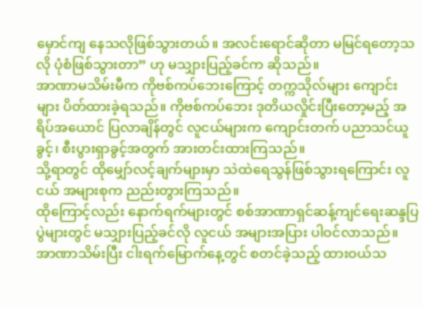မှောင်ကျ နေသလိုဖြစ်သွားတယ်။ အလင်းရောင်ဆိုတာ မမြင်ရတော့သလို ပုံစံဖြစ်သွားတာ” ဟု မသျှားပြည့်ခင်က ဆိုသည်။
အာဏာမသိမ်းမီက ကိုဗစ်ကပ်ဘေးကြောင့် တက္ကသိုလ်များ ကျောင်းများ ပိတ်ထားခဲ့ရသည်။ ကိုဗစ်ကပ်ဘေး ဒုတိယလှိုင်းပြီးတော့မည့် အရိပ်အယောင် ပြလာချိန်တွင် လူငယ်များက ကျောင်းတက် ပညာသင်ယူခွင့်၊ စီးပွားရှာခွင့်အတွက် အားတင်းထားကြသည်။
သို့ရာတွင် ထိုမျှော်လင့်ချက်များမှာ သဲထဲရေသွန်ဖြစ်သွားရကြောင်း လူငယ် အများစုက ညည်းတွားကြသည်။
ထိုကြောင့်လည်း နောက်ရက်များတွင် စစ်အာဏာရှင်ဆန့်ကျင်ရေးဆန္ဒပြ ပွဲများတွင် မသျှားပြည့်ခင်လို လူငယ် အများအပြား ပါဝင်လာသည်။
အာဏာသိမ်းပြီး ငါးရက်မြောက်နေ့တွင် စတင်ခဲ့သည့် ထားဝယ်သ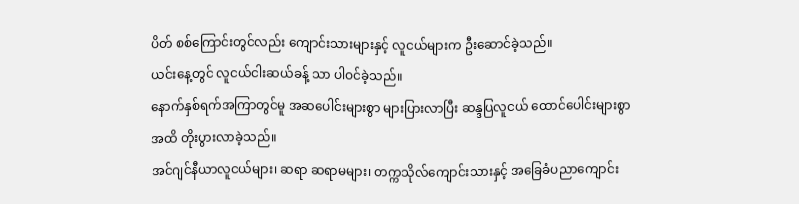ပိတ် စစ်ကြောင်းတွင်လည်း ကျောင်းသားများနှင့် လူငယ်များက ဦးဆောင်ခဲ့သည်။
ယင်းနေ့တွင် လူငယ်ငါးဆယ်ခန့် သာ ပါဝင်ခဲ့သည်။
နောက်နှစ်ရက်အကြာတွင်မူ အဆပေါင်းများစွာ များပြားလာပြီး ဆန္ဒပြလူငယ် ထောင်ပေါင်းများစွာအထိ တိုးပွားလာခဲ့သည်။
အင်ဂျင်နီယာလူငယ်များ၊ ဆရာ ဆရာမများ၊ တက္ကသိုလ်ကျောင်းသားနှင့် အခြေခံပညာကျောင်း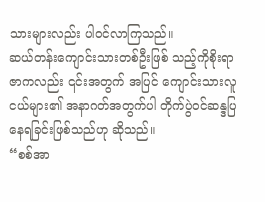သားများလည်း ပါဝင်လာကြသည်။
ဆယ်တန်းကျောင်းသားတစ်ဦးဖြစ် သည့်ကိုစိုးရာဇာကလည်း ၎င်းအတွက် အပြင် ကျောင်းသားလူငယ်များ၏ အနာဂတ်အတွက်ပါ တိုက်ပွဲဝင်ဆန္ဒပြနေရခြင်းဖြစ်သည်ဟု ဆိုသည်။
“စစ်အာ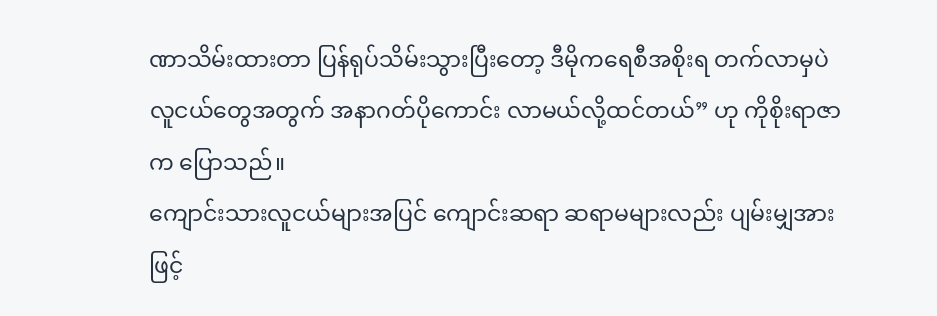ဏာသိမ်းထားတာ ပြန်ရုပ်သိမ်းသွားပြီးတော့ ဒီမိုကရေစီအစိုးရ တက်လာမှပဲ လူငယ်တွေအတွက် အနာဂတ်ပိုကောင်း လာမယ်လို့ထင်တယ်” ဟု ကိုစိုးရာဇာက ပြောသည်။
ကျောင်းသားလူငယ်များအပြင် ကျောင်းဆရာ ဆရာမများလည်း ပျမ်းမျှအားဖြင့်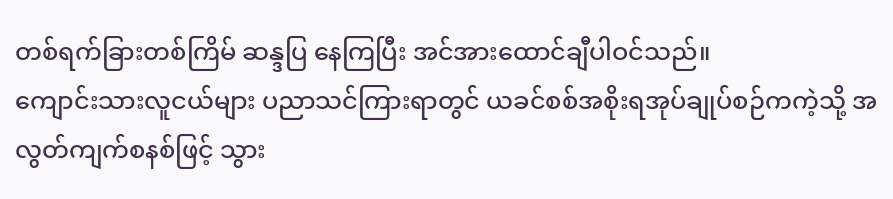တစ်ရက်ခြားတစ်ကြိမ် ဆန္ဒပြ နေကြပြီး အင်အားထောင်ချီပါဝင်သည်။
ကျောင်းသားလူငယ်များ ပညာသင်ကြားရာတွင် ယခင်စစ်အစိုးရအုပ်ချုပ်စဉ်ကကဲ့သို့ အလွတ်ကျက်စနစ်ဖြင့် သွား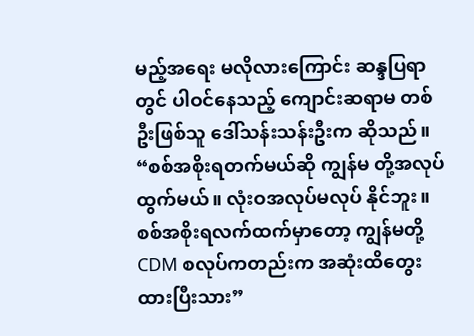မည့်အရေး မလိုလားကြောင်း ဆန္ဒပြရာတွင် ပါဝင်နေသည့် ကျောင်းဆရာမ တစ်ဦးဖြစ်သူ ဒေါ်သန်းသန်းဦးက ဆိုသည်။
“စစ်အစိုးရတက်မယ်ဆို ကျွန်မ တို့အလုပ်ထွက်မယ်။ လုံးဝအလုပ်မလုပ် နိုင်ဘူး။ စစ်အစိုးရလက်ထက်မှာတော့ ကျွန်မတို့ CDM စလုပ်ကတည်းက အဆုံးထိတွေးထားပြီးသား”